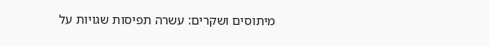מיתוסים ושקרים: עשרה תפיסות שגויות על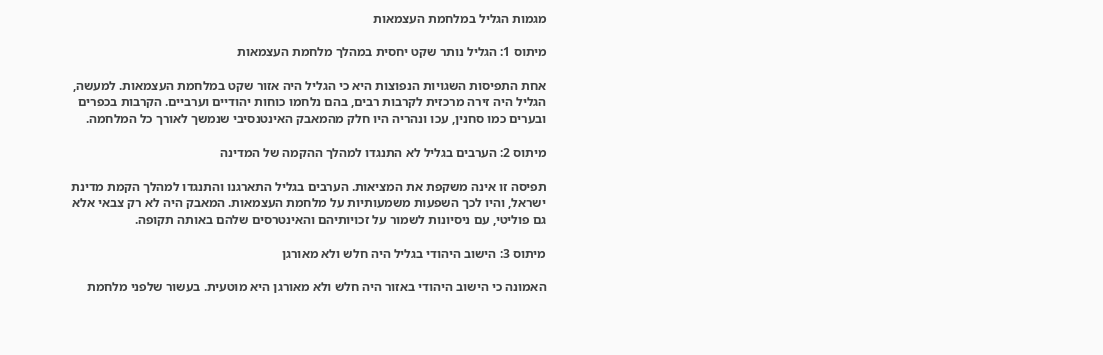מגמות הגליל במלחמת העצמאות

מיתוס 1: הגליל נותר שקט יחסית במהלך מלחמת העצמאות

אחת התפיסות השגויות הנפוצות היא כי הגליל היה אזור שקט במלחמת העצמאות. למעשה, הגליל היה זירה מרכזית לקרבות רבים, בהם נלחמו כוחות יהודיים וערביים. הקרבות בכפרים ובערים כמו סחנין, עכו ונהריה היו חלק מהמאבק האינטנסיבי שנמשך לאורך כל המלחמה.

מיתוס 2: הערבים בגליל לא התנגדו למהלך ההקמה של המדינה

תפיסה זו אינה משקפת את המציאות. הערבים בגליל התארגנו והתנגדו למהלך הקמת מדינת ישראל, והיו לכך השפעות משמעותיות על מלחמת העצמאות. המאבק היה לא רק צבאי אלא גם פוליטי, עם ניסיונות לשמור על זכויותיהם והאינטרסים שלהם באותה תקופה.

מיתוס 3: הישוב היהודי בגליל היה חלש ולא מאורגן

האמונה כי הישוב היהודי באזור היה חלש ולא מאורגן היא מוטעית. בעשור שלפני מלחמת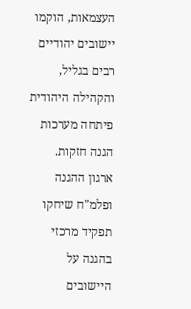העצמאות, הוקמו יישובים יהודיים רבים בגליל, והקהילה היהודית פיתחה מערכות הגנה חזקות. ארגון ההגנה ופלמ"ח שיחקו תפקיד מרכזי בהגנה על היישובים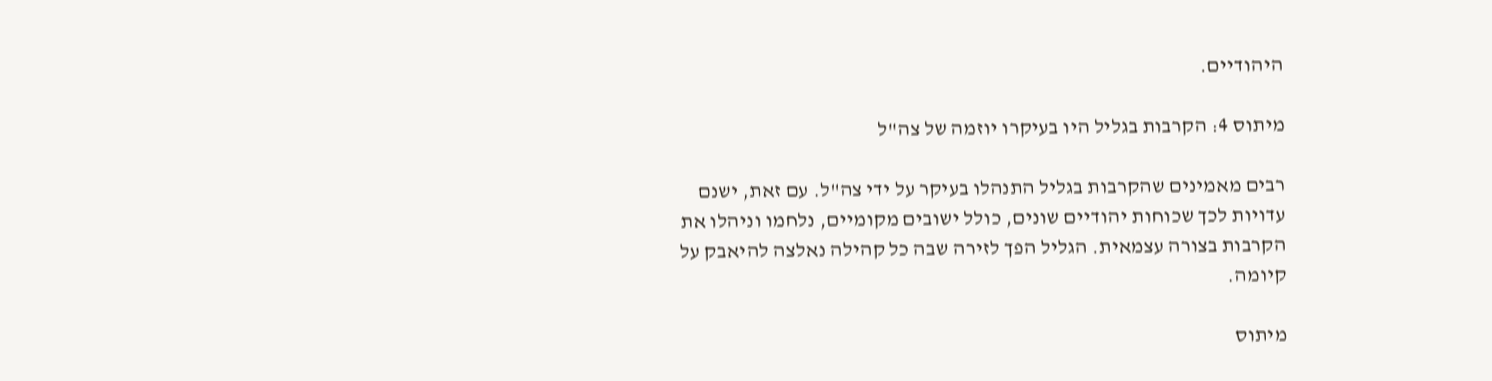היהודיים.

מיתוס 4: הקרבות בגליל היו בעיקרו יוזמה של צה"ל

רבים מאמינים שהקרבות בגליל התנהלו בעיקר על ידי צה"ל. עם זאת, ישנם עדויות לכך שכוחות יהודיים שונים, כולל ישובים מקומיים, נלחמו וניהלו את הקרבות בצורה עצמאית. הגליל הפך לזירה שבה כל קהילה נאלצה להיאבק על קיומה.

מיתוס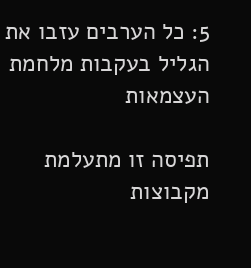5: כל הערבים עזבו את הגליל בעקבות מלחמת העצמאות

תפיסה זו מתעלמת מקבוצות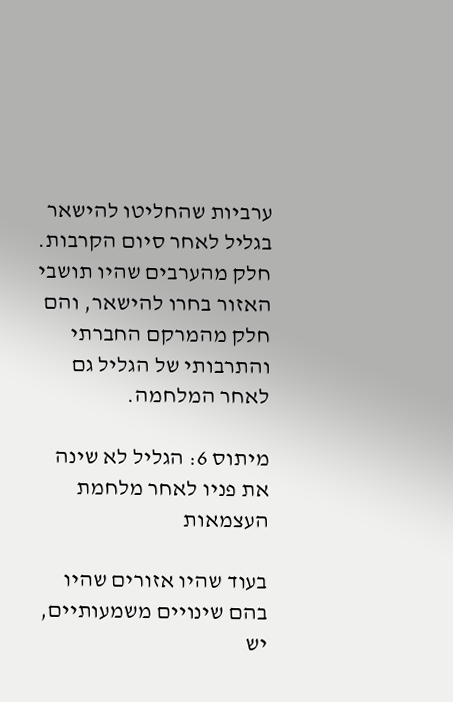ערביות שהחליטו להישאר בגליל לאחר סיום הקרבות. חלק מהערבים שהיו תושבי האזור בחרו להישאר, והם חלק מהמרקם החברתי והתרבותי של הגליל גם לאחר המלחמה.

מיתוס 6: הגליל לא שינה את פניו לאחר מלחמת העצמאות

בעוד שהיו אזורים שהיו בהם שינויים משמעותיים, יש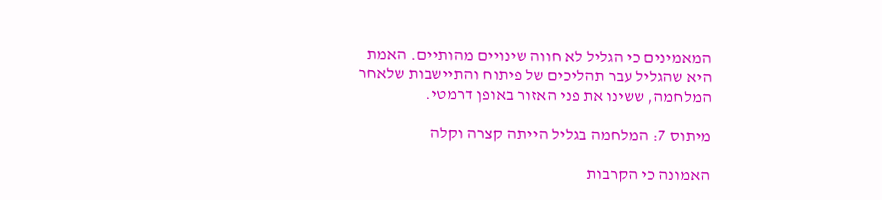המאמינים כי הגליל לא חווה שינויים מהותיים. האמת היא שהגליל עבר תהליכים של פיתוח והתיישבות שלאחר המלחמה, ששינו את פני האזור באופן דרמטי.

מיתוס 7: המלחמה בגליל הייתה קצרה וקלה

האמונה כי הקרבות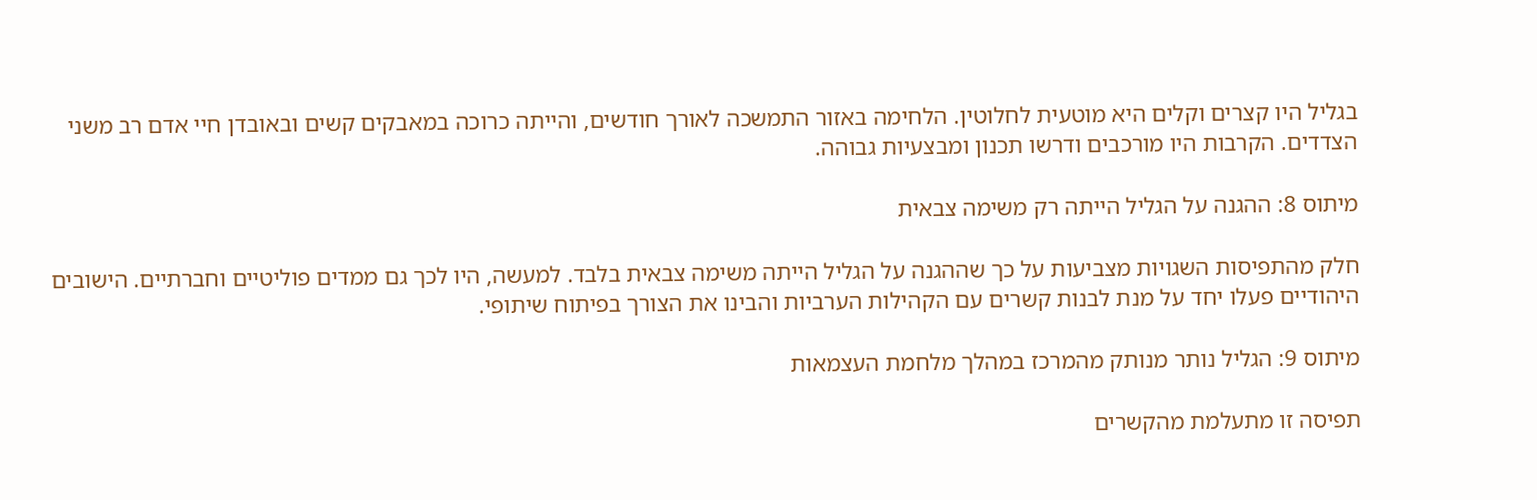בגליל היו קצרים וקלים היא מוטעית לחלוטין. הלחימה באזור התמשכה לאורך חודשים, והייתה כרוכה במאבקים קשים ובאובדן חיי אדם רב משני הצדדים. הקרבות היו מורכבים ודרשו תכנון ומבצעיות גבוהה.

מיתוס 8: ההגנה על הגליל הייתה רק משימה צבאית

חלק מהתפיסות השגויות מצביעות על כך שההגנה על הגליל הייתה משימה צבאית בלבד. למעשה, היו לכך גם ממדים פוליטיים וחברתיים. הישובים היהודיים פעלו יחד על מנת לבנות קשרים עם הקהילות הערביות והבינו את הצורך בפיתוח שיתופי.

מיתוס 9: הגליל נותר מנותק מהמרכז במהלך מלחמת העצמאות

תפיסה זו מתעלמת מהקשרים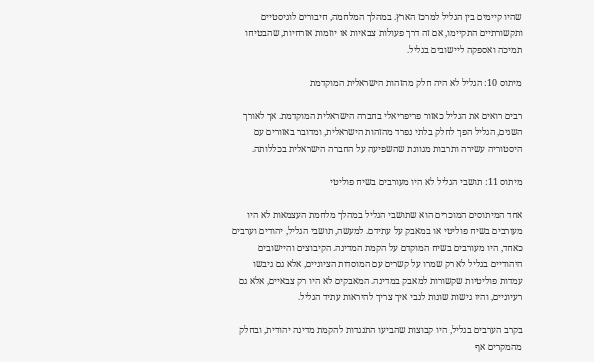שהיו קיימים בין הגליל למרכז הארץ. במהלך המלחמה, חיבורים לוגיסטיים ותקשורתיים התקיימו, אם זה דרך פעולות צבאיות או יוזמות אזרחיות, שהבטיחו תמיכה ואספקה ליישובים בגליל.

מיתוס 10: הגליל לא היה חלק מהזהות הישראלית המוקדמת

רבים רואים את הגליל כאזור פריפריאלי בחברה הישראלית המוקדמת. אך לאורך השנים, הגליל הפך לחלק בלתי נפרד מהזהות הישראלית, ומדובר באזורים עם היסטוריה עשירה ותרבות מגוונת שהשפיעה על החברה הישראלית בכללותה.

מיתוס 11: תושבי הגליל לא היו מעורבים בשיח פוליטי

אחד המיתוסים המוכרים הוא שתושבי הגליל במהלך מלחמת העצמאות לא היו מעורבים בשיח פוליטי או במאבק על עתידם. למעשה, תושבי הגליל, יהודים וערבים כאחד, היו מעורבים בשיח המוקדם על הקמת המדינה. הקיבוצים והיישובים היהודיים בגליל לא רק שמרו על קשרים עם המוסדות הציוניים, אלא גם גיבשו עמדות פוליטיות שקשורות למאבק במדינה. המאבקים לא היו רק צבאיים, אלא גם רעיוניים, והיו גישות שונות לגבי איך צריך להיראות עתיד הגליל.

בקרב הערבים בגליל, היו קבוצות שהביעו התנגדות להקמת מדינה יהודית, ובחלק מהמקרים אף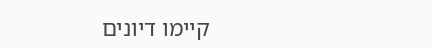קיימו דיונים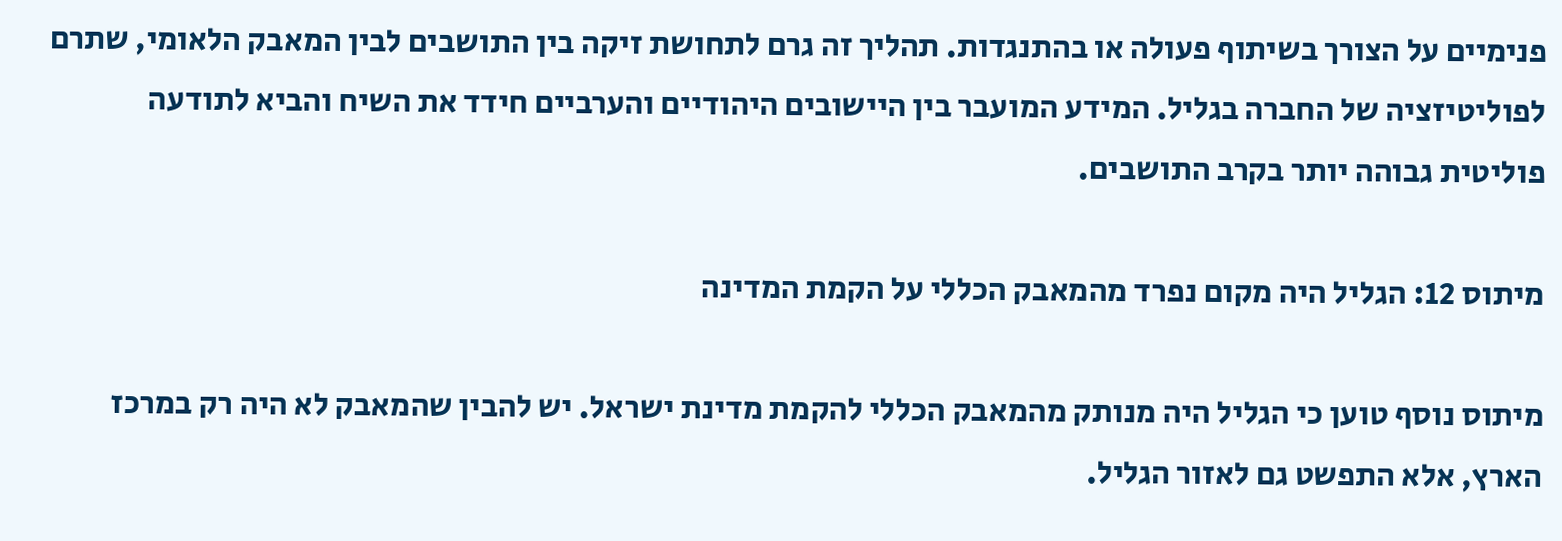פנימיים על הצורך בשיתוף פעולה או בהתנגדות. תהליך זה גרם לתחושת זיקה בין התושבים לבין המאבק הלאומי, שתרם לפוליטיזציה של החברה בגליל. המידע המועבר בין היישובים היהודיים והערביים חידד את השיח והביא לתודעה פוליטית גבוהה יותר בקרב התושבים.

מיתוס 12: הגליל היה מקום נפרד מהמאבק הכללי על הקמת המדינה

מיתוס נוסף טוען כי הגליל היה מנותק מהמאבק הכללי להקמת מדינת ישראל. יש להבין שהמאבק לא היה רק במרכז הארץ, אלא התפשט גם לאזור הגליל.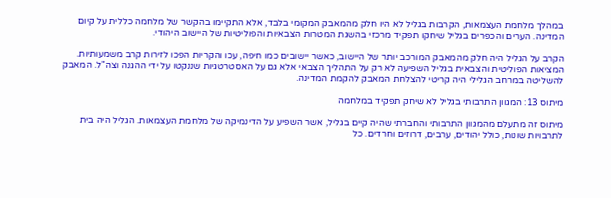במהלך מלחמת העצמאות, הקרבות בגליל לא היו חלק מהמאבק המקומי בלבד, אלא התקיימו בהקשר של מלחמה כללית על קיום המדינה. הערים והכפרים בגליל שיחקו תפקיד מרכזי בהשגת המטרות הצבאיות והפוליטיות של היישוב היהודי.

הקרב על הגליל היה חלק מהמאבק המורכב יותר של היישוב, כאשר יישובים כמו חיפה, עכו והקריות הפכו לזירות קרב משמעותיות. המציאות הפוליטית והצבאית בגליל השפיעה לא רק על התהליך הצבאי אלא גם על האסטרטגיות שננקטו על ידי ההגנה וצה"ל. המאבק להשליטה במרחב הגלילי היה קריטי להצלחת המאבק להקמת המדינה.

מיתוס 13: המגוון התרבותי בגליל לא שיחק תפקיד במלחמה

מיתוס זה מתעלם מהמגוון התרבותי והחברתי שהיה קיים בגליל, אשר השפיע על הדינמיקה של מלחמת העצמאות. הגליל היה בית לתרבויות שונות, כולל יהודים, ערבים, דרוזים וחרדים. כל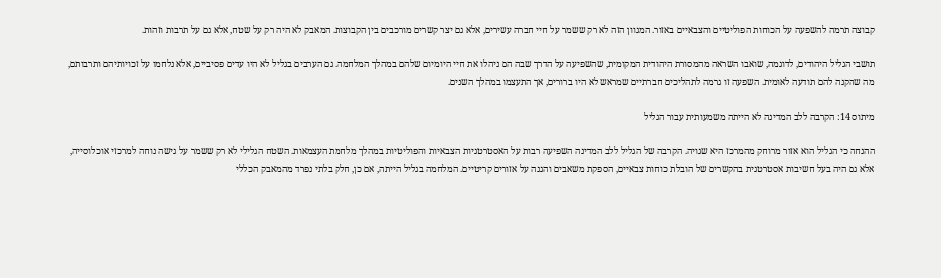קבוצה תרמה להשפעה על הכוחות הפוליטיים והצבאיים באזור. המגוון הזה לא רק ששמר על חיי חברה עשירים, אלא גם יצר קשרים מורכבים בין הקבוצות. המאבק לא היה רק על שטח, אלא גם על תרבות וזהות.

תושבי הגליל היהודים, לדוגמה, שואבו השראה מהמסורת היהודית המקומית, שהשפיעה על הדרך שבה הם ניהלו את חיי היומיום שלהם במהלך המלחמה. גם הערבים בגליל לא היו עדים פסיביים, אלא נלחמו על זכויותיהם ותרבותם, מה שהקנה להם תודעה לאומית. השפעה זו גרמה לתהליכים חברתיים שמראש לא היו ברורים, אך התעצמו במהלך השנים.

מיתוס 14: הקרבה ללב המדינה לא הייתה משמעותית עבור הגליל

ההנחה כי הגליל הוא אזור מרוחק מהמרכז היא שגויה. הקרבה של הגליל ללב המדינה השפיעה רבות על האסטרטגיות הצבאיות והפוליטיות במהלך מלחמת העצמאות. השטח הגלילי לא רק ששמר על גישה נוחה למרכזי אוכלוסייה, אלא גם היה בעל חשיבות אסטרטגית בהקשרים של הובלת כוחות צבאיים, הספקת משאבים והגנה על אזורים קריטיים. המלחמה בגליל הייתה, אם כן, חלק בלתי נפרד מהמאבק הכללי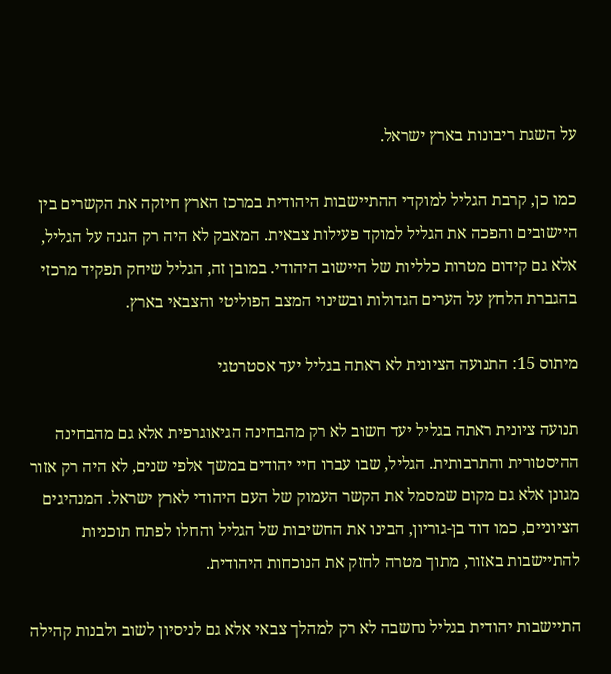על השגת ריבונות בארץ ישראל.

כמו כן, קרבת הגליל למוקדי ההתיישבות היהודית במרכז הארץ חיזקה את הקשרים בין היישובים והפכה את הגליל למוקד פעילות צבאית. המאבק לא היה רק הגנה על הגליל, אלא גם קידום מטרות כלליות של היישוב היהודי. במובן זה, הגליל שיחק תפקיד מרכזי בהגברת הלחץ על הערים הגדולות ובשינוי המצב הפוליטי והצבאי בארץ.

מיתוס 15: התנועה הציונית לא ראתה בגליל יעד אסטרטגי

תנועה ציונית ראתה בגליל יעד חשוב לא רק מהבחינה הגיאוגרפית אלא גם מהבחינה ההיסטורית והתרבותית. הגליל, שבו עברו חיי יהודים במשך אלפי שנים, לא היה רק אזור מגונן אלא גם מקום שמסמל את הקשר העמוק של העם היהודי לארץ ישראל. המנהיגים הציוניים, כמו דוד בן-גוריון, הבינו את החשיבות של הגליל והחלו לפתח תוכניות להתיישבות באזור, מתוך מטרה לחזק את הנוכחות היהודית.

התיישבות יהודית בגליל נחשבה לא רק למהלך צבאי אלא גם לניסיון לשוב ולבנות קהילה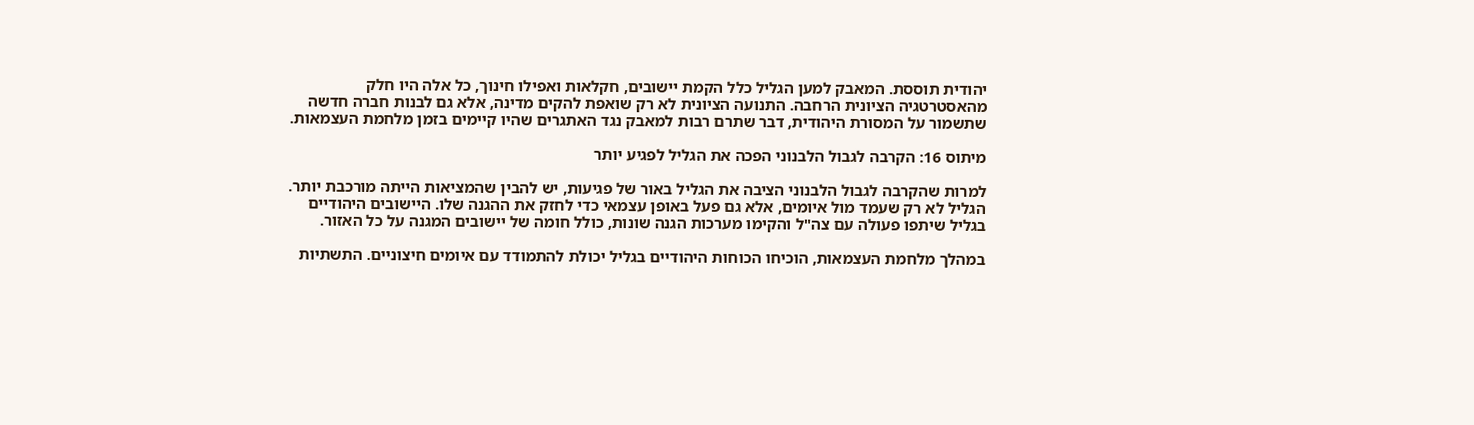יהודית תוססת. המאבק למען הגליל כלל הקמת יישובים, חקלאות ואפילו חינוך, כל אלה היו חלק מהאסטרטגיה הציונית הרחבה. התנועה הציונית לא רק שואפת להקים מדינה, אלא גם לבנות חברה חדשה שתשמור על המסורת היהודית, דבר שתרם רבות למאבק נגד האתגרים שהיו קיימים בזמן מלחמת העצמאות.

מיתוס 16: הקרבה לגבול הלבנוני הפכה את הגליל לפגיע יותר

למרות שהקרבה לגבול הלבנוני הציבה את הגליל באור של פגיעות, יש להבין שהמציאות הייתה מורכבת יותר. הגליל לא רק שעמד מול איומים, אלא גם פעל באופן עצמאי כדי לחזק את ההגנה שלו. היישובים היהודיים בגליל שיתפו פעולה עם צה"ל והקימו מערכות הגנה שונות, כולל חומה של יישובים המגנה על כל האזור.

במהלך מלחמת העצמאות, הוכיחו הכוחות היהודיים בגליל יכולת להתמודד עם איומים חיצוניים. התשתיות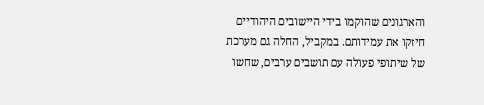והארגונים שהוקמו בידי היישובים היהודיים חיזקו את עמידותם. במקביל, החלה גם מערכת של שיתופי פעולה עם תושבים ערבים, שחשו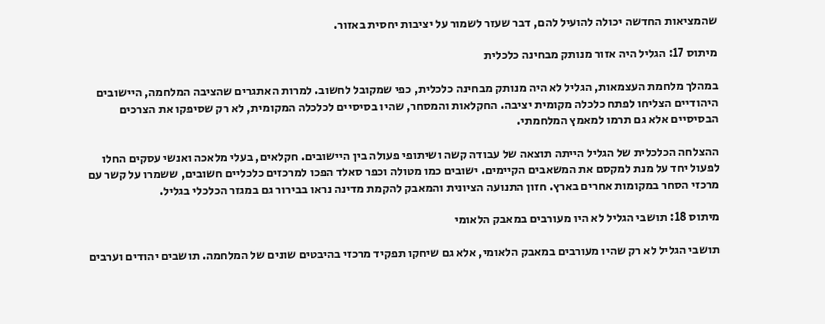שהמציאות החדשה יכולה להועיל להם, דבר שעזר לשמור על יציבות יחסית באזור.

מיתוס 17: הגליל היה אזור מנותק מבחינה כלכלית

במהלך מלחמת העצמאות, הגליל לא היה מנותק מבחינה כלכלית, כפי שמקובל לחשוב. למרות האתגרים שהציבה המלחמה, היישובים היהודיים הצליחו לפתח כלכלה מקומית יציבה. החקלאות והמסחר, שהיו בסיסיים לכלכלה המקומית, לא רק שסיפקו את הצרכים הבסיסיים אלא גם תרמו למאמץ המלחמתי.

ההצלחה הכלכלית של הגליל הייתה תוצאה של עבודה קשה ושיתופי פעולה בין היישובים. חקלאים, בעלי מלאכה ואנשי עסקים החלו לפעול יחד על מנת למקסם את המשאבים הקיימים. ישובים כמו מטולה וכפר סאלד הפכו למרכזים כלכליים חשובים, ששמרו על קשר עם מרכזי הסחר במקומות אחרים בארץ. חזון התנועה הציונית והמאבק להקמת מדינה נראו בבירור גם במגזר הכלכלי בגליל.

מיתוס 18: תושבי הגליל לא היו מעורבים במאבק הלאומי

תושבי הגליל לא רק שהיו מעורבים במאבק הלאומי, אלא גם שיחקו תפקיד מרכזי בהיבטים שונים של המלחמה. תושבים יהודים וערבים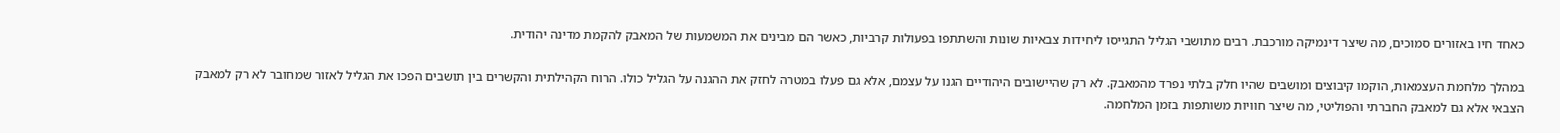כאחד חיו באזורים סמוכים, מה שיצר דינמיקה מורכבת. רבים מתושבי הגליל התגייסו ליחידות צבאיות שונות והשתתפו בפעולות קרביות, כאשר הם מבינים את המשמעות של המאבק להקמת מדינה יהודית.

במהלך מלחמת העצמאות, הוקמו קיבוצים ומושבים שהיו חלק בלתי נפרד מהמאבק. לא רק שהיישובים היהודיים הגנו על עצמם, אלא גם פעלו במטרה לחזק את ההגנה על הגליל כולו. הרוח הקהילתית והקשרים בין תושבים הפכו את הגליל לאזור שמחובר לא רק למאבק הצבאי אלא גם למאבק החברתי והפוליטי, מה שיצר חוויות משותפות בזמן המלחמה.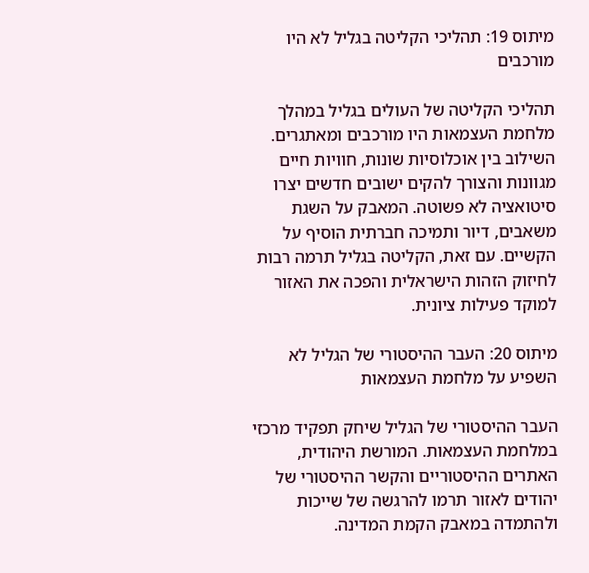מיתוס 19: תהליכי הקליטה בגליל לא היו מורכבים

תהליכי הקליטה של העולים בגליל במהלך מלחמת העצמאות היו מורכבים ומאתגרים. השילוב בין אוכלוסיות שונות, חוויות חיים מגוונות והצורך להקים ישובים חדשים יצרו סיטואציה לא פשוטה. המאבק על השגת משאבים, דיור ותמיכה חברתית הוסיף על הקשיים. עם זאת, הקליטה בגליל תרמה רבות לחיזוק הזהות הישראלית והפכה את האזור למוקד פעילות ציונית.

מיתוס 20: העבר ההיסטורי של הגליל לא השפיע על מלחמת העצמאות

העבר ההיסטורי של הגליל שיחק תפקיד מרכזי במלחמת העצמאות. המורשת היהודית, האתרים ההיסטוריים והקשר ההיסטורי של יהודים לאזור תרמו להרגשה של שייכות ולהתמדה במאבק הקמת המדינה.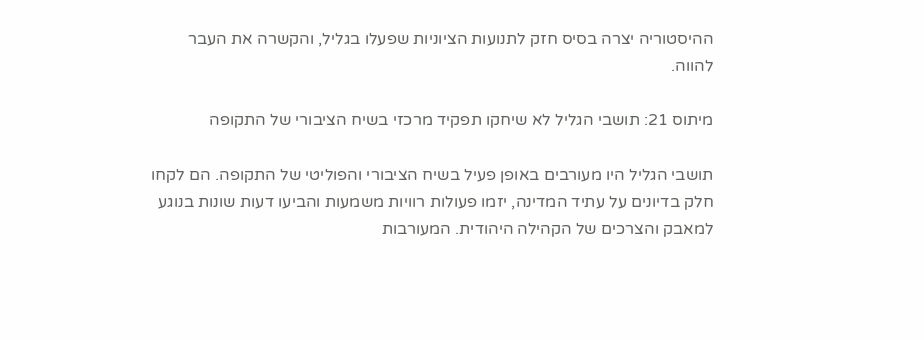ההיסטוריה יצרה בסיס חזק לתנועות הציוניות שפעלו בגליל, והקשרה את העבר להווה.

מיתוס 21: תושבי הגליל לא שיחקו תפקיד מרכזי בשיח הציבורי של התקופה

תושבי הגליל היו מעורבים באופן פעיל בשיח הציבורי והפוליטי של התקופה. הם לקחו חלק בדיונים על עתיד המדינה, יזמו פעולות רוויות משמעות והביעו דעות שונות בנוגע למאבק והצרכים של הקהילה היהודית. המעורבות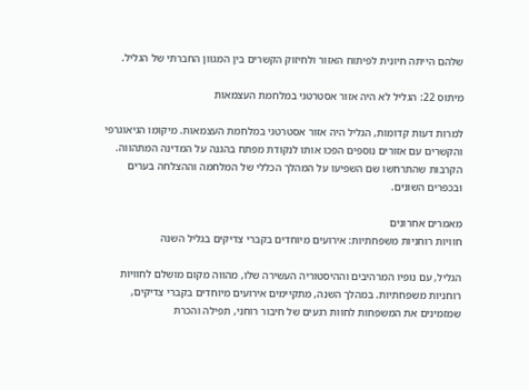שלהם הייתה חיונית לפיתוח האזור ולחיזוק הקשרים בין המגוון החברתי של הגליל.

מיתוס 22: הגליל לא היה אזור אסטרטגי במלחמת העצמאות

למרות דעות קדומות, הגליל היה אזור אסטרטגי במלחמת העצמאות. מיקומו הגיאוגרפי והקשרים עם אזורים נוספים הפכו אותו לנקודת מפתח בהגנה על המדינה המתהווה. הקרבות שהתרחשו שם השפיעו על המהלך הכללי של המלחמה וההצלחה בערים ובכפרים השונים.

מאמרים אחרונים
חוויות רוחניות משפחתיות: אירועים מיוחדים בקברי צדיקים בגליל השנה

הגליל, עם נופיו המרהיבים וההיסטוריה העשירה שלו, מהווה מקום מושלם לחוויות רוחניות משפחתיות. במהלך השנה, מתקיימים אירועים מיוחדים בקברי צדיקים, שמזמינים את המשפחות לחוות רגעים של חיבור רוחני, תפילה והכרת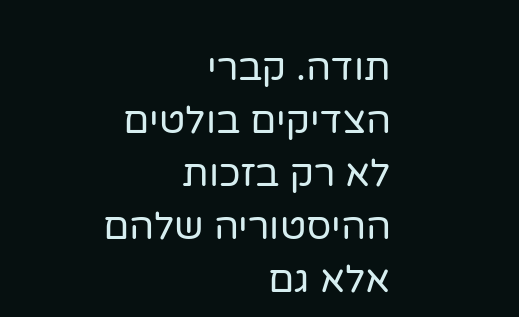תודה. קברי הצדיקים בולטים לא רק בזכות ההיסטוריה שלהם אלא גם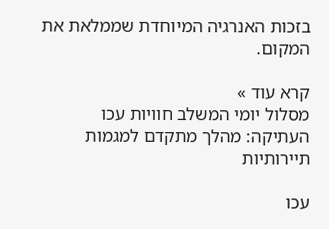בזכות האנרגיה המיוחדת שממלאת את המקום.

קרא עוד »
מסלול יומי המשלב חוויות עכו העתיקה: מהלך מתקדם למגמות תיירותיות

עכו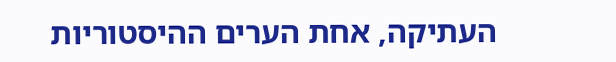העתיקה, אחת הערים ההיסטוריות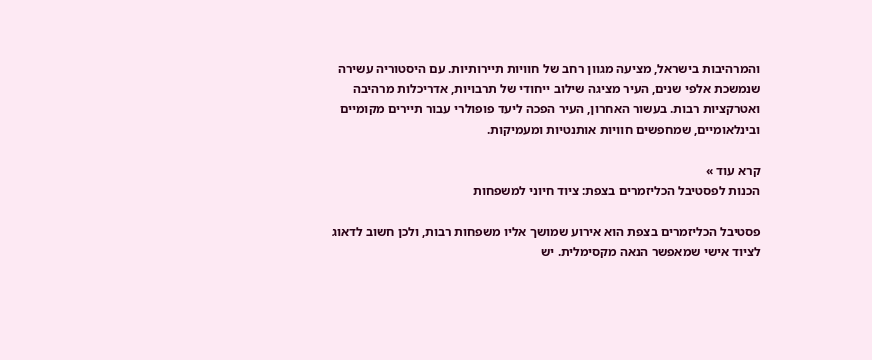והמרהיבות בישראל, מציעה מגוון רחב של חוויות תיירותיות. עם היסטוריה עשירה שנמשכת אלפי שנים, העיר מציגה שילוב ייחודי של תרבויות, אדריכלות מרהיבה ואטרקציות רבות. בעשור האחרון, העיר הפכה ליעד פופולרי עבור תיירים מקומיים ובינלאומיים, שמחפשים חוויות אותנטיות ומעמיקות.

קרא עוד »
הכנות לפסטיבל הכליזמרים בצפת: ציוד חיוני למשפחות

פסטיבל הכליזמרים בצפת הוא אירוע שמושך אליו משפחות רבות, ולכן חשוב לדאוג לציוד אישי שמאפשר הנאה מקסימלית. יש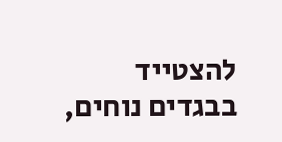להצטייד בבגדים נוחים,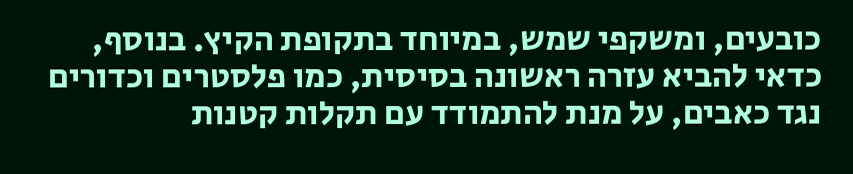כובעים, ומשקפי שמש, במיוחד בתקופת הקיץ. בנוסף, כדאי להביא עזרה ראשונה בסיסית, כמו פלסטרים וכדורים נגד כאבים, על מנת להתמודד עם תקלות קטנות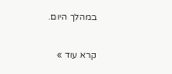במהלך היום.

קרא עוד »